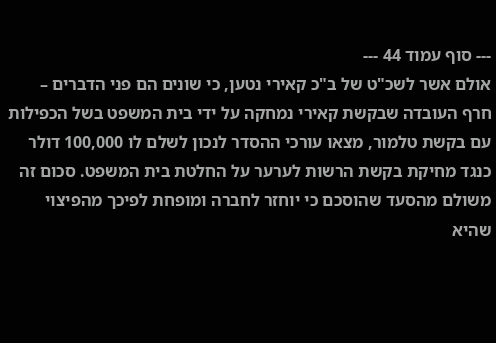--- סוף עמוד 44 ---
אולם אשר לשכ"ט של ב"כ קאירי נטען, כי שונים הם פני הדברים – חרף העובדה שבקשת קאירי נמחקה על ידי בית המשפט בשל הכפילות עם בקשת טלמור, מצאו עורכי ההסדר לנכון לשלם לו 100,000 דולר כנגד מחיקת בקשת הרשות לערער על החלטת בית המשפט. סכום זה משולם מהסעד שהוסכם כי יוחזר לחברה ומופחת לפיכך מהפיצוי שהיא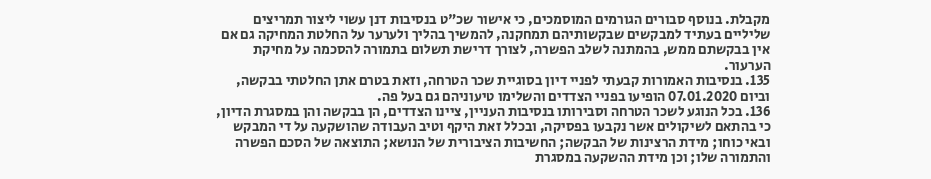מקבלת. בנוסף סבורים הגורמים המוסמכים, כי אישור שכ"ט בנסיבות דנן עשוי ליצור תמריצים שליליים בעתיד למבקשים שבקשותיהם תמחקנה, להמשיך בהליך ולערער על החלטת המחיקה גם אם אין בבקשתם ממש, בהמתנה לשלב הפשרה, לצורך דרישת תשלום בתמורה להסכמה על מחיקת הערעור.
135. בנסיבות האמורות קבעתי לפניי דיון בסוגיית שכר הטרחה, וזאת בטרם אתן החלטתי בבקשה, וביום 07.01.2020 הופיעו בפניי הצדדים והשלימו טיעוניהם גם בעל פה.
136. בכל הנוגע לשכר הטרחה וסבירותו בנסיבות העניין, ציינו הצדדים, הן בבקשה והן במסגרת הדיון, כי בהתאם לשיקולים אשר נקבעו בפסיקה, ובכלל זאת היקף וטיב העבודה שהושקעה על די המבקש ובאי כוחו; מידת הרצינות של הבקשה; החשיבות הציבורית של הנושא; התוצאה של הסכם הפשרה והתמורה שלו; וכן מידת ההשקעה במסגרת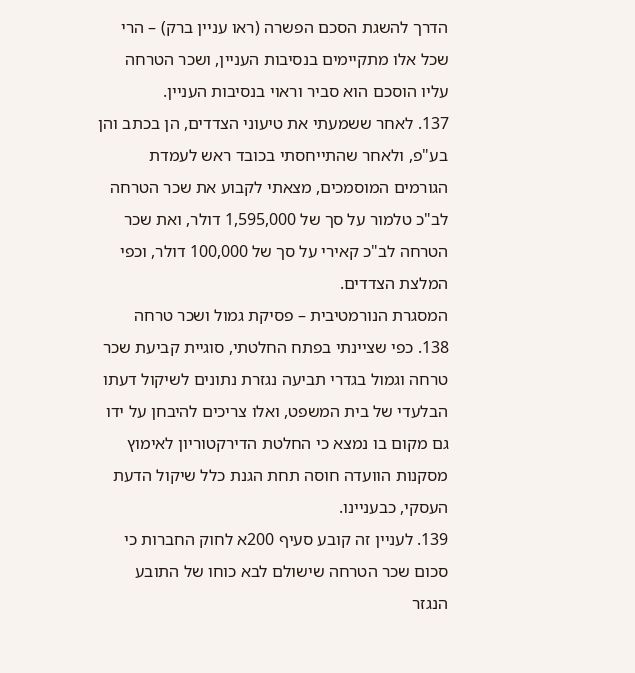הדרך להשגת הסכם הפשרה (ראו עניין ברק) – הרי שכל אלו מתקיימים בנסיבות העניין, ושכר הטרחה עליו הוסכם הוא סביר וראוי בנסיבות העניין.
137. לאחר ששמעתי את טיעוני הצדדים, הן בכתב והן בע"פ, ולאחר שהתייחסתי בכובד ראש לעמדת הגורמים המוסמכים, מצאתי לקבוע את שכר הטרחה לב"כ טלמור על סך של 1,595,000 דולר, ואת שכר הטרחה לב"כ קאירי על סך של 100,000 דולר, וכפי המלצת הצדדים.
המסגרת הנורמטיבית – פסיקת גמול ושכר טרחה
138. כפי שציינתי בפתח החלטתי, סוגיית קביעת שכר טרחה וגמול בגדרי תביעה נגזרת נתונים לשיקול דעתו הבלעדי של בית המשפט, ואלו צריכים להיבחן על ידו גם מקום בו נמצא כי החלטת הדירקטוריון לאימוץ מסקנות הוועדה חוסה תחת הגנת כלל שיקול הדעת העסקי, כבעניינו.
139. לעניין זה קובע סעיף 200א לחוק החברות כי סכום שכר הטרחה שישולם לבא כוחו של התובע הנגזר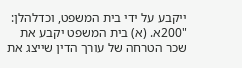ייקבע על ידי בית המשפט, וכדלהלן:
"200א. (א) בית המשפט יקבע את שכר הטרחה של עורך הדין שייצג את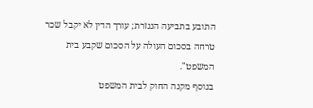התובע בתביעה הנגזרת; עורך הדין לא יקבל שכר טרחה בסכום העולה על הסכום שקבע בית המשפט".
בנוסף מקנה החוק לבית המשפט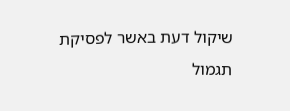שיקול דעת באשר לפסיקת תגמול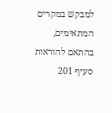למבקש במקרים המתאימים, בהתאם להוראות סעיף 201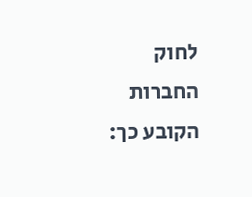לחוק החברות הקובע כך: